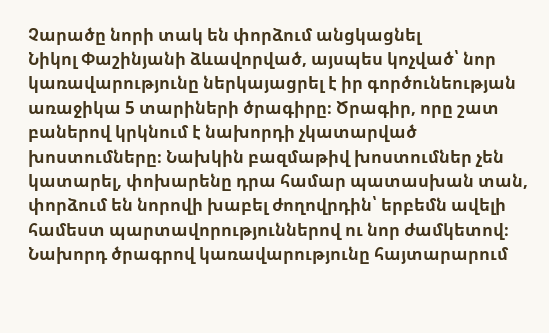Չարածը նորի տակ են փորձում անցկացնել
Նիկոլ Փաշինյանի ձևավորված, այսպես կոչված՝ նոր կառավարությունը ներկայացրել է իր գործունեության առաջիկա 5 տարիների ծրագիրը։ Ծրագիր, որը շատ բաներով կրկնում է նախորդի չկատարված խոստումները։ Նախկին բազմաթիվ խոստումներ չեն կատարել, փոխարենը դրա համար պատասխան տան, փորձում են նորովի խաբել ժողովրդին՝ երբեմն ավելի համեստ պարտավորություններով ու նոր ժամկետով։
Նախորդ ծրագրով կառավարությունը հայտարարում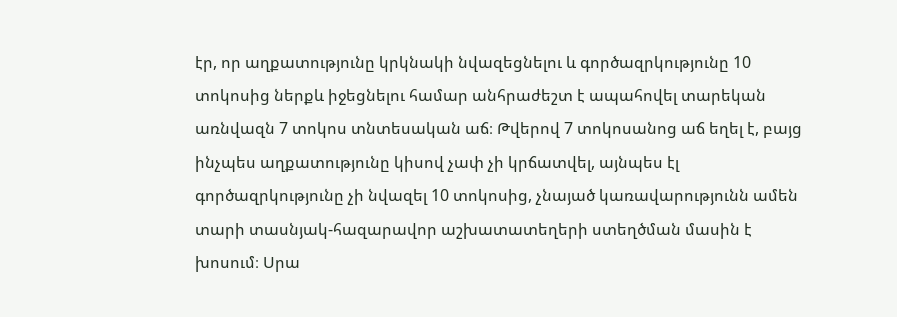էր, որ աղքատությունը կրկնակի նվազեցնելու և գործազրկությունը 10 տոկոսից ներքև իջեցնելու համար անհրաժեշտ է ապահովել տարեկան առնվազն 7 տոկոս տնտեսական աճ։ Թվերով 7 տոկոսանոց աճ եղել է, բայց ինչպես աղքատությունը կիսով չափ չի կրճատվել, այնպես էլ գործազրկությունը չի նվազել 10 տոկոսից, չնայած կառավարությունն ամեն տարի տասնյակ-հազարավոր աշխատատեղերի ստեղծման մասին է խոսում։ Սրա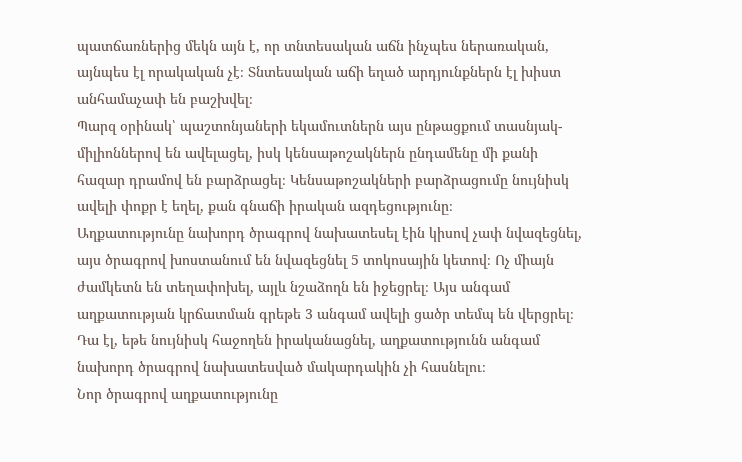պատճառներից մեկն այն է, որ տնտեսական աճն ինչպես ներառական, այնպես էլ որակական չէ։ Տնտեսական աճի եղած արդյունքներն էլ խիստ անհամաչափ են բաշխվել։
Պարզ օրինակ՝ պաշտոնյաների եկամուտներն այս ընթացքում տասնյակ-միլիոններով են ավելացել, իսկ կենսաթոշակներն ընդամենը մի քանի հազար դրամով են բարձրացել։ Կենսաթոշակների բարձրացումը նույնիսկ ավելի փոքր է եղել, քան գնաճի իրական ազդեցությունը։
Աղքատությունը նախորդ ծրագրով նախատեսել էին կիսով չափ նվազեցնել, այս ծրագրով խոստանում են նվազեցնել 5 տոկոսային կետով։ Ոչ միայն ժամկետն են տեղափոխել, այլև նշաձողն են իջեցրել։ Այս անգամ աղքատության կրճատման գրեթե 3 անգամ ավելի ցածր տեմպ են վերցրել։ Դա էլ, եթե նույնիսկ հաջողեն իրականացնել, աղքատությունն անգամ նախորդ ծրագրով նախատեսված մակարդակին չի հասնելու։
Նոր ծրագրով աղքատությունը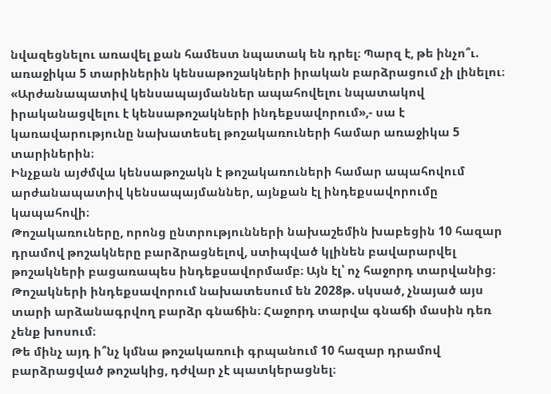նվազեցնելու առավել քան համեստ նպատակ են դրել։ Պարզ է, թե ինչո՞ւ. առաջիկա 5 տարիներին կենսաթոշակների իրական բարձրացում չի լինելու։
«Արժանապատիվ կենսապայմաններ ապահովելու նպատակով իրականացվելու է կենսաթոշակների ինդեքսավորում»,- սա է կառավարությունը նախատեսել թոշակառուների համար առաջիկա 5 տարիներին։
Ինչքան այժմվա կենսաթոշակն է թոշակառուների համար ապահովում արժանապատիվ կենսապայմաններ, այնքան էլ ինդեքսավորումը կապահովի։
Թոշակառուները, որոնց ընտրությունների նախաշեմին խաբեցին 10 հազար դրամով թոշակները բարձրացնելով, ստիպված կլինեն բավարարվել թոշակների բացառապես ինդեքսավորմամբ։ Այն էլ՝ ոչ հաջորդ տարվանից։ Թոշակների ինդեքսավորում նախատեսում են 2028թ. սկսած, չնայած այս տարի արձանագրվող բարձր գնաճին։ Հաջորդ տարվա գնաճի մասին դեռ չենք խոսում։
Թե մինչ այդ ի՞նչ կմնա թոշակառուի գրպանում 10 հազար դրամով բարձրացված թոշակից, դժվար չէ պատկերացնել։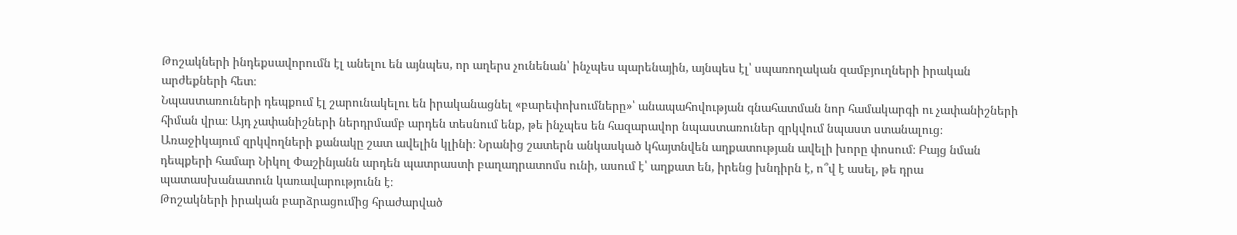Թոշակների ինդեքսավորումն էլ անելու են այնպես, որ աղերս չունենան՝ ինչպես պարենային, այնպես էլ՝ սպառողական զամբյուղների իրական արժեքների հետ։
Նպաստառուների դեպքում էլ շարունակելու են իրականացնել «բարեփոխումները»՝ անապահովության գնահատման նոր համակարգի ու չափանիշների հիման վրա։ Այդ չափանիշների ներդրմամբ արդեն տեսնում ենք, թե ինչպես են հազարավոր նպաստառուներ զրկվում նպաստ ստանալուց։
Առաջիկայում զրկվողների քանակը շատ ավելին կլինի։ Նրանից շատերն անկասկած կհայտնվեն աղքատության ավելի խորը փոսում։ Բայց նման դեպքերի համար Նիկոլ Փաշինյանն արդեն պատրաստի բաղադրատոմս ունի, ասում է՝ աղքատ են, իրենց խնդիրն է, ո՞վ է ասել, թե դրա պատասխանատուն կառավարությունն է։
Թոշակների իրական բարձրացումից հրաժարված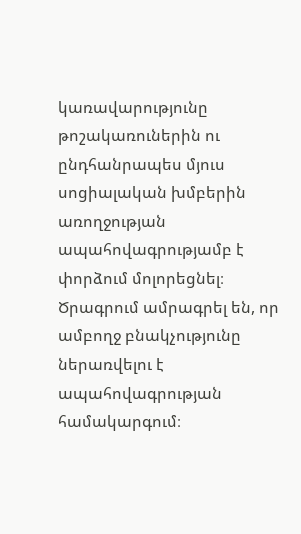կառավարությունը թոշակառուներին ու ընդհանրապես մյուս սոցիալական խմբերին առողջության ապահովագրությամբ է փորձում մոլորեցնել։ Ծրագրում ամրագրել են, որ ամբողջ բնակչությունը ներառվելու է ապահովագրության համակարգում։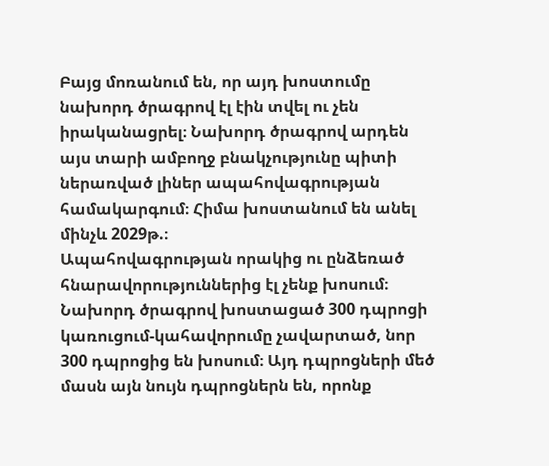Բայց մոռանում են, որ այդ խոստումը նախորդ ծրագրով էլ էին տվել ու չեն իրականացրել։ Նախորդ ծրագրով արդեն այս տարի ամբողջ բնակչությունը պիտի ներառված լիներ ապահովագրության համակարգում։ Հիմա խոստանում են անել մինչև 2029թ.։
Ապահովագրության որակից ու ընձեռած հնարավորություններից էլ չենք խոսում։
Նախորդ ծրագրով խոստացած 300 դպրոցի կառուցում-կահավորումը չավարտած, նոր 300 դպրոցից են խոսում։ Այդ դպրոցների մեծ մասն այն նույն դպրոցներն են, որոնք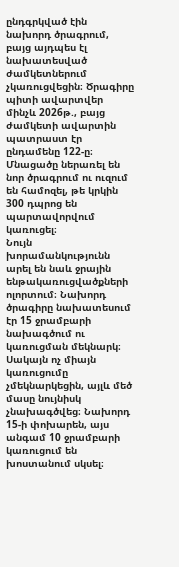ընդգրկված էին նախորդ ծրագրում, բայց այդպես էլ նախատեսված ժամկետներում չկառուցվեցին։ Ծրագիրը պիտի ավարտվեր մինչև 2026թ., բայց ժամկետի ավարտին պատրաստ էր ընդամենը 122-ը։
Մնացածը ներառել են նոր ծրագրում ու ուզում են համոզել, թե կրկին 300 դպրոց են պարտավորվում կառուցել։
Նույն խորամանկությունն արել են նաև ջրային ենթակառուցվածքների ոլորտում։ Նախորդ ծրագիրը նախատեսում էր 15 ջրամբարի նախագծում ու կառուցման մեկնարկ։ Սակայն ոչ միայն կառուցումը չմեկնարկեցին, այլև մեծ մասը նույնիսկ չնախագծվեց։ Նախորդ 15-ի փոխարեն, այս անգամ 10 ջրամբարի կառուցում են խոստանում սկսել։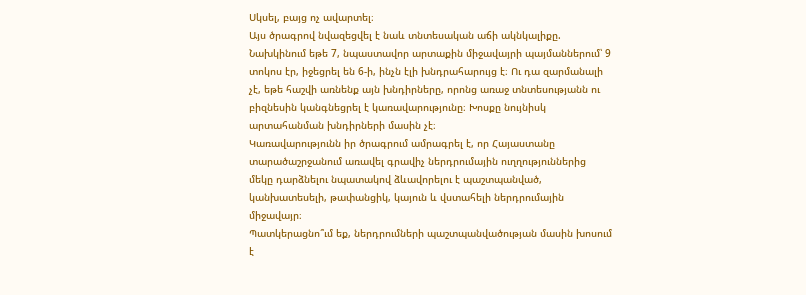Սկսել, բայց ոչ ավարտել։
Այս ծրագրով նվազեցվել է նաև տնտեսական աճի ակնկալիքը. Նախկինում եթե 7, նպաստավոր արտաքին միջավայրի պայմաններում՝ 9 տոկոս էր, իջեցրել են 6-ի, ինչն էլի խնդրահարույց է։ Ու դա զարմանալի չէ, եթե հաշվի առնենք այն խնդիրները, որոնց առաջ տնտեսությանն ու բիզնեսին կանգնեցրել է կառավարությունը։ Խոսքը նույնիսկ արտահանման խնդիրների մասին չէ։
Կառավարությունն իր ծրագրում ամրագրել է, որ Հայաստանը տարածաշրջանում առավել գրավիչ ներդրումային ուղղություններից մեկը դարձնելու նպատակով ձևավորելու է պաշտպանված, կանխատեսելի, թափանցիկ, կայուն և վստահելի ներդրումային միջավայր։
Պատկերացնո՞ւմ եք, ներդրումների պաշտպանվածության մասին խոսում է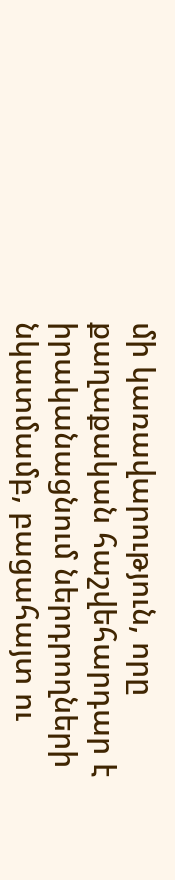մի կառավարություն, որը քաղաքական հաշվեհարդար է իրականացնում ներդրողների նկատմամբ, բացահայտ ու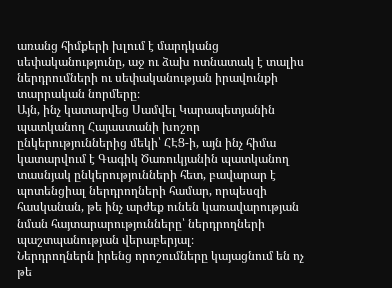առանց հիմքերի խլում է մարդկանց սեփականությունը, աջ ու ձախ ոտնատակ է տալիս ներդրումների ու սեփականության իրավունքի տարրական նորմերը։
Այն, ինչ կատարվեց Սամվել Կարապետյանին պատկանող Հայաստանի խոշոր ընկերություններից մեկի՝ ՀԷՑ-ի, այն ինչ հիմա կատարվում է Գագիկ Ծառուկյանին պատկանող տասնյակ ընկերությունների հետ, բավարար է պոտենցիալ ներդրողների համար, որպեսզի հասկանան, թե ինչ արժեք ունեն կառավարության նման հայտարարությունները՝ ներդրողների պաշտպանության վերաբերյալ։
Ներդրողներն իրենց որոշումները կայացնում են ոչ թե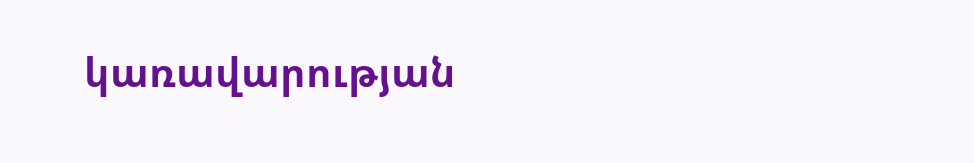կառավարության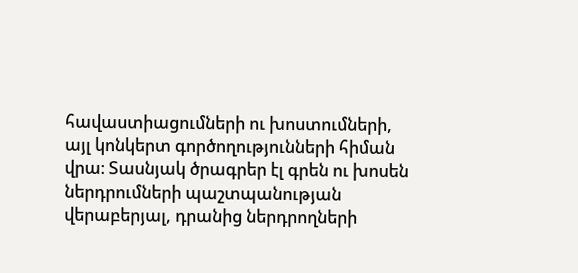հավաստիացումների ու խոստումների, այլ կոնկերտ գործողությունների հիման վրա։ Տասնյակ ծրագրեր էլ գրեն ու խոսեն ներդրումների պաշտպանության վերաբերյալ, դրանից ներդրողների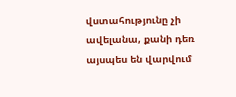վստահությունը չի ավելանա, քանի դեռ այսպես են վարվում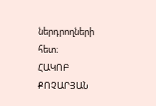ներդրողների հետ։
ՀԱԿՈԲ ՔՈՉԱՐՅԱՆ